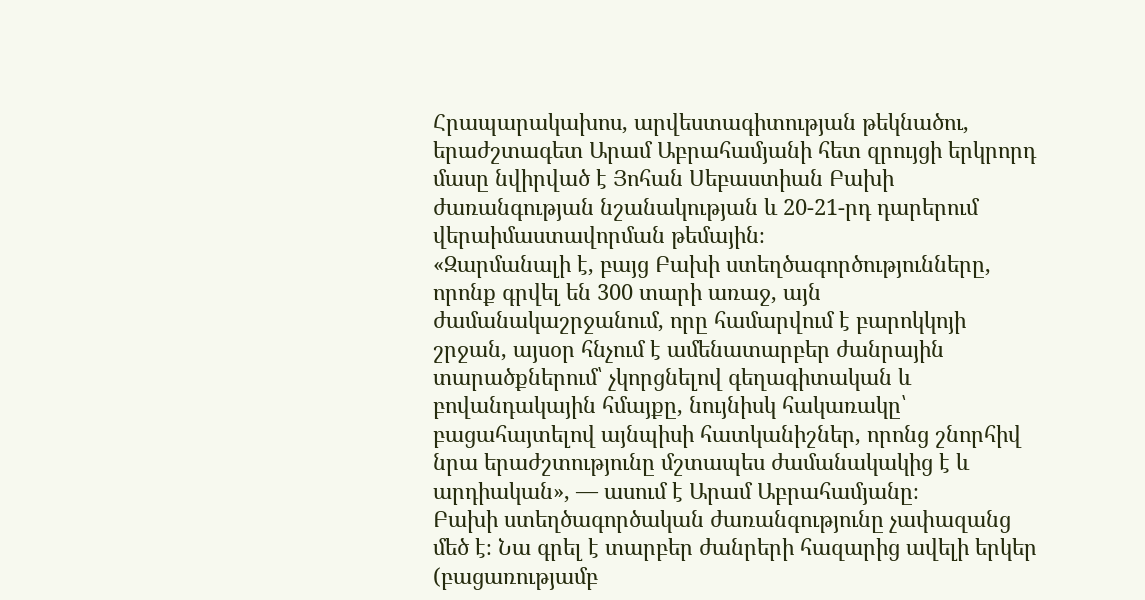Հրապարակախոս, արվեստագիտության թեկնածու, երաժշտագետ Արամ Աբրահամյանի հետ զրույցի երկրորդ մասը նվիրված է Յոհան Սեբաստիան Բախի ժառանգության նշանակության և 20-21-րդ դարերում վերաիմաստավորման թեմային։
«Զարմանալի է, բայց Բախի ստեղծագործությունները, որոնք գրվել են 300 տարի առաջ, այն ժամանակաշրջանում, որը համարվում է բարոկկոյի շրջան, այսօր հնչում է ամենատարբեր ժանրային տարածքներում՝ չկորցնելով գեղագիտական և բովանդակային հմայքը, նույնիսկ հակառակը՝ բացահայտելով այնպիսի հատկանիշներ, որոնց շնորհիվ նրա երաժշտությունը մշտապես ժամանակակից է և արդիական», — ասում է Արամ Աբրահամյանը։
Բախի ստեղծագործական ժառանգությունը չափազանց մեծ է։ Նա գրել է տարբեր ժանրերի հազարից ավելի երկեր (բացառությամբ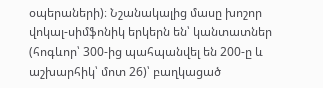օպերաների)։ Նշանակալից մասը խոշոր վոկալ-սիմֆոնիկ երկերն են՝ կանտատներ (հոգևոր՝ 300-ից պահպանվել են 200-ը և աշխարհիկ՝ մոտ 26)՝ բաղկացած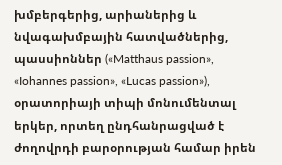խմբերգերից, արիաներից և նվագախմբային հատվածներից, պասսիոններ («Matthaus passion», «Iohannes passion», «Lucas passion»), օրատորիայի տիպի մոնումենտալ երկեր, որտեղ ընդհանրացված է ժողովրդի բարօրության համար իրեն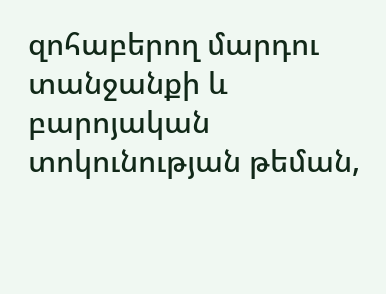զոհաբերող մարդու տանջանքի և բարոյական տոկունության թեման,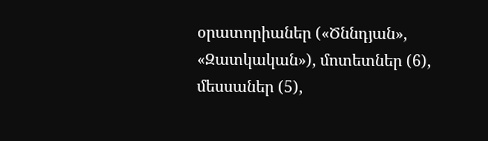օրատորիաներ («Ծննդյան», «Զատկական»), մոտետներ (6), մեսսաներ (5),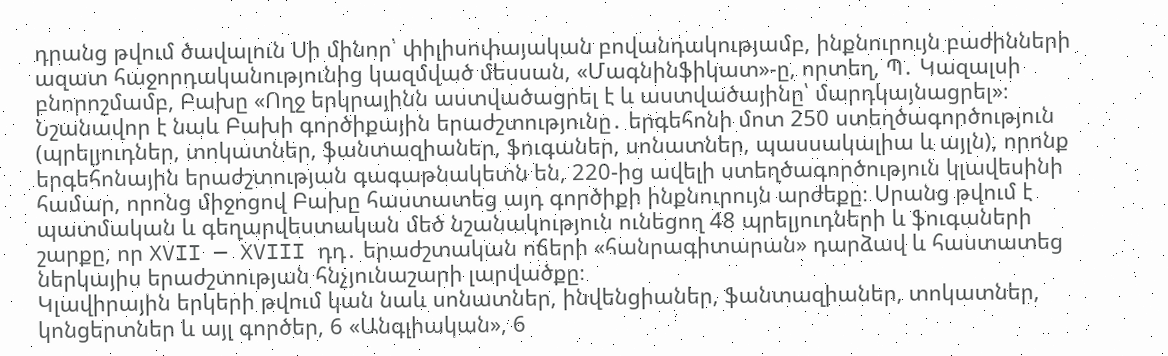դրանց թվում ծավալուն Սի մինոր՝ փիլիսոփայական բովանդակությամբ, ինքնուրույն բաժինների ազատ հաջորդականությունից կազմված մեսսան, «Մագնինֆիկատ»-ը, որտեղ, Պ․ Կազալսի բնորոշմամբ, Բախը «Ողջ երկրայինն աստվածացրել է և աստվածայինը՝ մարդկայնացրել»։
Նշանավոր է նաև Բախի գործիքային երաժշտությունը․ երգեհոնի մոտ 250 ստեղծագործություն (պրելյուդներ, տոկատներ, ֆանտազիաներ, ֆուգաներ, սոնատներ, պասսակալիա և այլն), որոնք երգեհոնային երաժշտության գագաթնակետն են, 220-ից ավելի ստեղծագործություն կլավեսինի համար, որոնց միջոցով Բախը հաստատեց այդ գործիքի ինքնուրույն արժեքը։ Սրանց թվում է պատմական և գեղարվեստական մեծ նշանակություն ունեցող 48 պրելյուդների և ֆուգաների շարքը, որ XVII — XVIII դդ․ երաժշտական ոճերի «հանրագիտարան» դարձավ և հաստատեց ներկայիս երաժշտության հնչյունաշարի լարվածքը։
Կլավիրային երկերի թվում կան նաև սոնատներ, ինվենցիաներ, ֆանտազիաներ, տոկատներ, կոնցերտներ և այլ գործեր, 6 «Անգլիական», 6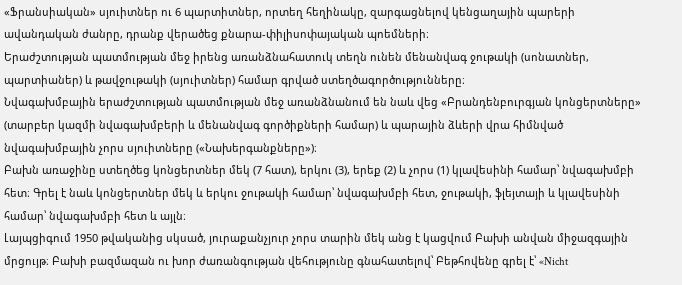«Ֆրանսիական» սյուիտներ ու 6 պարտիտներ, որտեղ հեղինակը, զարգացնելով կենցաղային պարերի ավանդական ժանրը, դրանք վերածեց քնարա-փիլիսոփայական պոեմների։
Երաժշտության պատմության մեջ իրենց առանձնահատուկ տեղն ունեն մենանվագ ջութակի (սոնատներ, պարտիաներ) և թավջութակի (սյուիտներ) համար գրված ստեղծագործությունները։
Նվագախմբային երաժշտության պատմության մեջ առանձնանում են նաև վեց «Բրանդենբուրգյան կոնցերտները» (տարբեր կազմի նվագախմբերի և մենանվագ գործիքների համար) և պարային ձևերի վրա հիմնված նվագախմբային չորս սյուիտները («Նախերգանքները»)։
Բախն առաջինը ստեղծեց կոնցերտներ մեկ (7 հատ), երկու (3), երեք (2) և չորս (1) կլավեսինի համար՝ նվագախմբի հետ։ Գրել է նաև կոնցերտներ մեկ և երկու ջութակի համար՝ նվագախմբի հետ, ջութակի, ֆլեյտայի և կլավեսինի համար՝ նվագախմբի հետ և այլն։
Լայպցիգում 1950 թվականից սկսած, յուրաքանչյուր չորս տարին մեկ անց է կացվում Բախի անվան միջազգային մրցույթ։ Բախի բազմազան ու խոր ժառանգության վեհությունը գնահատելով՝ Բեթհովենը գրել է՝ «Nicht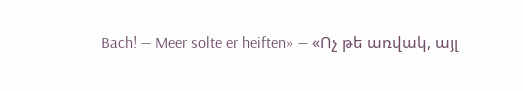Bach! — Meer solte er heiften» — «Ոչ թե առվակ, այլ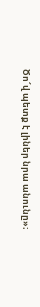Ծո՜վ պետք է լիներ նրա անունը»։